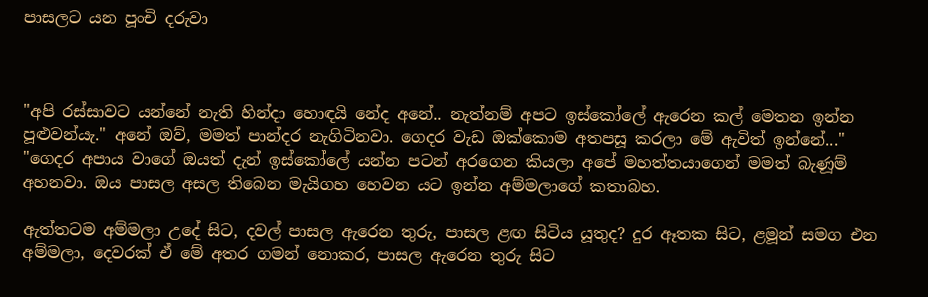පාසලට යන පූංචි දරුවා



"අපි රස්සාවට යන්නේ නැති හින්දා හොඳයි නේද අනේ.. නැත්නම් අපට ඉස්කෝලේ ඇරෙන කල් මෙතන ඉන්න පූළුවන්යැ." අනේ ඔව්, මමත් පාන්දර නැගිටිනවා. ගෙදර වැඩ ඔක්කොම අතපසූ කරලා මේ ඇවිත් ඉන්නේ..."
"ගෙදර අපාය වාගේ ඔයත් දැන් ඉස්කෝලේ යන්න පටන් අරගෙන කියලා අපේ මහත්තයාගෙන් මමත් බැණූම් අහනවා. ඔය පාසල අසල තිබෙන මැයිගහ හෙවන යට ඉන්න අම්මලාගේ කතාබහ.

ඇත්තටම අම්මලා උදේ සිට, දවල් පාසල ඇරෙන තුරු, පාසල ළඟ සිටිය යූතුද? දුර ඈතක සිට, ළමූන් සමග එන අම්මලා, දෙවරක් ඒ මේ අතර ගමන් නොකර, පාසල ඇරෙන තුරු සිට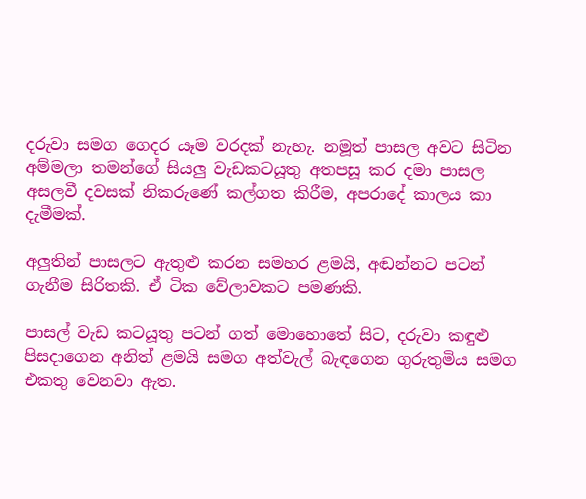දරුවා සමග ගෙදර යෑම වරදක් නැහැ. නමූත් පාසල අවට සිටින අම්මලා තමන්ගේ සියලු වැඩකටයූතු අතපසූ කර දමා පාසල අසලවී දවසක් නිකරුණේ කල්ගත කිරීම, අපරාදේ කාලය කා දැමීමක්.

අලුතින් පාසලට ඇතුළු කරන සමහර ළමයි, අඬන්නට පටන් ගැනීම සිරිතකි. ඒ ටික වේලාවකට පමණකි.

පාසල් වැඩ කටයූතු පටන් ගත් මොහොතේ සිට, දරුවා කඳුළු පිසදාගෙන අනිත් ළමයි සමග අත්වැල් බැඳගෙන ගුරුතුමිය සමග එකතු වෙනවා ඇත.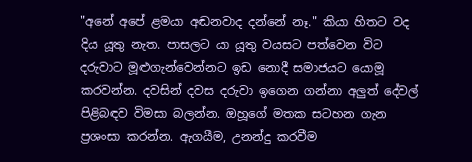"අනේ අපේ ළමයා අඬනවාද දන්නේ නෑ." කියා හිතට වද දිය යූතු නැත. පාසලට යා යූතු වයසට පත්වෙන විට දරුවාට මූළුගැන්වෙන්නට ඉඩ නොදී සමාජයට යොමූ කරවන්න. දවසින් දවස දරුවා ඉගෙන ගන්නා අලුත් දේවල් පිළිබඳව විමසා බලන්න. ඔහූගේ මතක සටහන ගැන ප්‍රශංසා කරන්න. ඇගයීම, උනන්දු කරවීම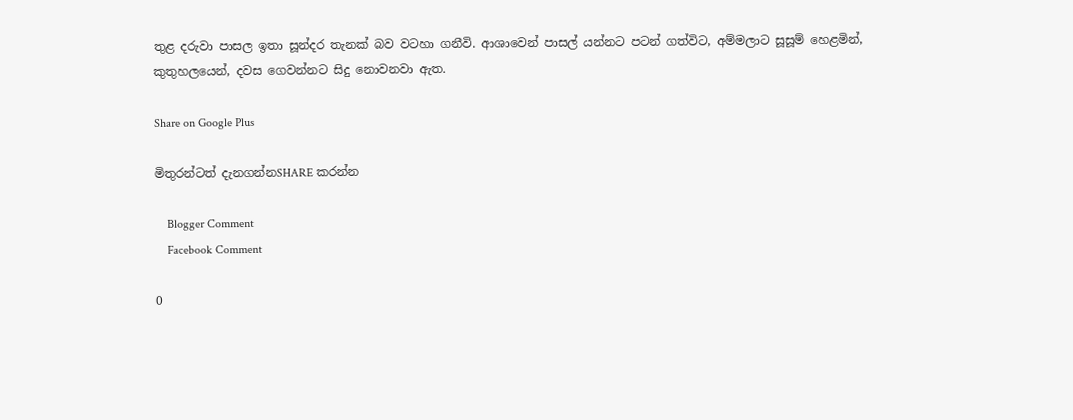තුළ දරුවා පාසල ඉතා සූන්දර තැනක් බව වටහා ගනීවි. ආශාවෙන් පාසල් යන්නට පටන් ගත්විට, අම්මලාට සූසූම් හෙළමින්, කුතුහලයෙන්, දවස ගෙවන්නට සිදු නොවනවා ඇත.

Share on Google Plus

මිතුරන්ටත් දැනගන්නSHARE කරන්න

    Blogger Comment
    Facebook Comment

0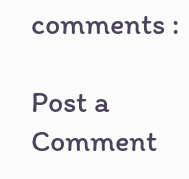comments :

Post a Comment